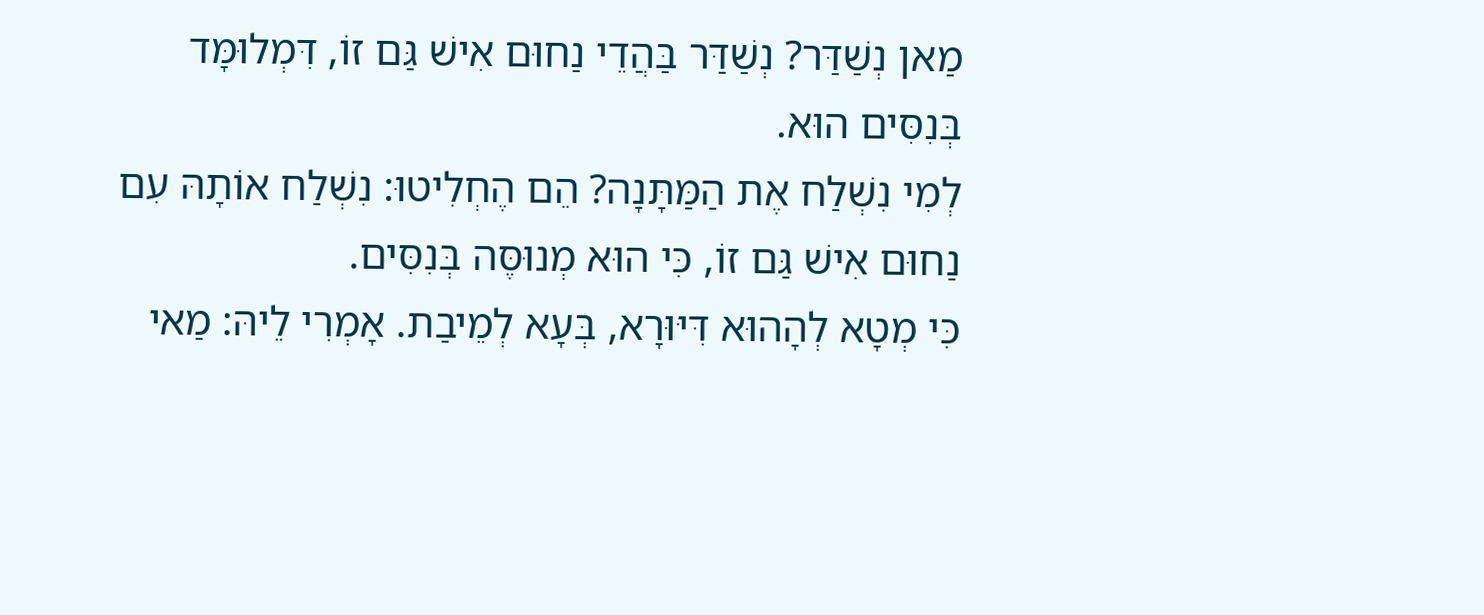מַאן נְשַׁדַּר? נְשַׁדַּר בַּהֲדֵי נַחוּם אִישׁ גַּם זוֹ, דִּמְלוּמָּד בְּנִסִּים הוּא.
לְמִי נִשְׁלַח אֶת הַמַּתָּנָה? הֵם הֶחְלִיטוּ: נִשְׁלַח אוֹתָהּ עִם נַחוּם אִישׁ גַּם זוֹ, כִּי הוּא מְנוּסֶּה בְּנִסִּים.
כִּי מְטָא לְהָהוּא דִּיּוּרָא, בְּעָא לְמֵיבַת. אָמְרִי לֵיהּ: מַאי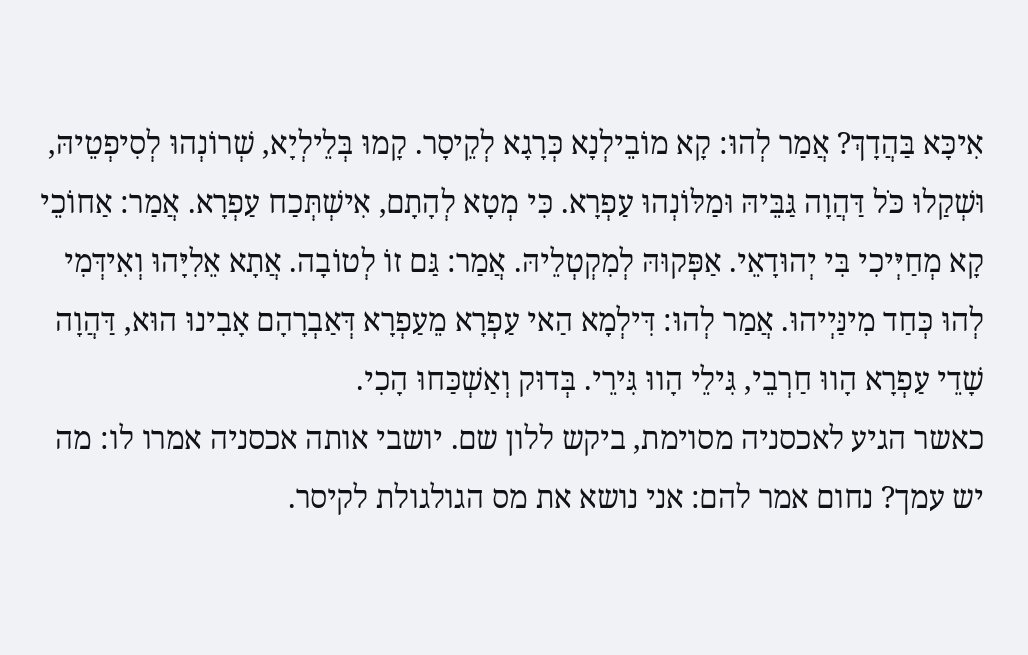אִיכָּא בַּהֲדָךְ? אֲמַר לְהוּ: קָא מוֹבֵילְנָא כְּרָגָא לְקֵיסָר. קָמוּ בְּלֵילְיָא, שְׁרוֹנְהוּ לְסִיפְטֵיהּ, וּשְׁקַלוּ כֹּל דַּהֲוָה גַּבֵּיהּ וּמַלּוֹנְהוּ עַפְרָא. כִּי מְטָא לְהָתָם, אִישְׁתְּכַח עַפְרָא. אֲמַר: אַחוֹכֵי קָא מְחַיְּיכִי בִּי יְהוּדָאֵי. אַפְּקוּהּ לְמִקְטְלֵיהּ. אֲמַר: גַּם זוֹ לְטוֹבָה. אֲתָא אֵלִיָּהוּ וְאִידְּמִי לְהוּ כְּחַד מִינַּיְיהוּ. אֲמַר לְהוּ: דִּילְמָא הַאי עַפְרָא מֵעַפְרָא דְּאַבְרָהָם אָבִינוּ הוּא, דַּהֲוָה שָׁדֵי עַפְרָא הָווּ חַרְבֵי, גִּילֵי הָווּ גִּירֵי. בְּדוּק וְאַשְׁכַּחוּ הָכִי.
כאשר הגיע לאכסניה מסוימת, ביקש ללון שם. יושבי אותה אכסניה אמרו לו: מה יש עמך? נחום אמר להם: אני נושא את מס הגולגולת לקיסר.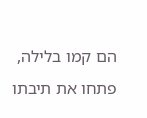הם קמו בלילה, פתחו את תיבתו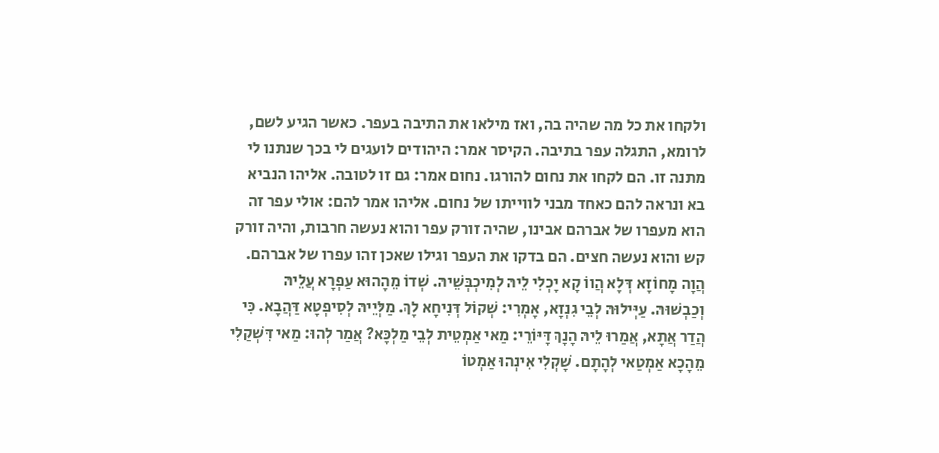ולקחו את כל מה שהיה בה, ואז מילאו את התיבה בעפר. כאשר הגיע לשם, לרומא, התגלה עפר בתיבה. הקיסר אמר: היהודים לועגים לי בכך שנתנו לי מתנה זו. הם לקחו את נחום להורגו. נחום אמר: גם זו לטובה. אליהו הנביא בא ונראה להם כאחד מבני לווייתו של נחום. אליהו אמר להם: אולי עפר זה הוא מעפרו של אברהם אבינו, שהיה זורק עפר והוא נעשה חרבות, והיה זורק קש והוא נעשה חצים. הם בדקו את העפר וגילו שאכן זהו עפרו של אברהם.
הֲוָה מָחוֹזָא דְּלָא הֲווֹ קָא יָכְלִי לֵיהּ לְמִיכְבְּשֵׁיהּ. שְׁדוֹ מֵהָהוּא עַפְרָא עֲלֵיהּ וְכַבְשׁוּהּ. עַיְּילוּהּ לְבֵי גִנְזָא, אָמְרִי: שְׁקוֹל דְּנִיחָא לָךְ. מַלְּיֵיהּ לְסִיפְטָא דַּהֲבָא. כִּי הֲדַר אֲתָא, אֲמַרוּ לֵיהּ הָנָךְ דָּיּוֹרֵי: מַאי אַמְטֵית לְבֵי מַלְכָּא? אֲמַר לְהוּ: מַאי דִּשְׁקַלִי מֵהָכָא אַמְטַאי לְהָתָם. שָׁקְלִי אִינְהוּ אַמְטוֹ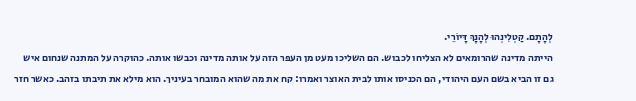לְהָתָם. קַטְלִינְהוּ לְהָנָךְ דָּיוֹרֵי.
הייתה מדינה שהרומאים לא הצליחו לכבוש. הם השליכו מעט מן העפר הזה על אותה מדינה וכבשו אותה. כהוקרה על המתנה שנחום איש גם זו הביא בשם העם היהודי, הם הכניסו אותו לבית האוצר ואמרו: קח את מה שהוא המובחר בעיניך. הוא מילא את תיבתו בזהב. כאשר חזר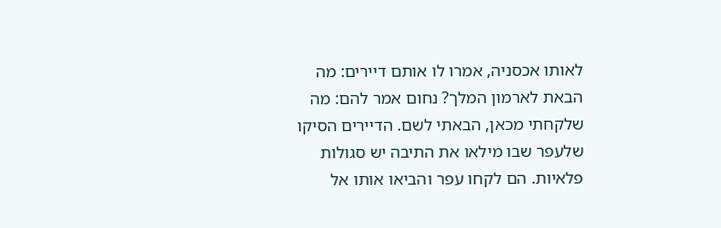לאותו אכסניה, אמרו לו אותם דיירים: מה הבאת לארמון המלך? נחום אמר להם: מה שלקחתי מכאן, הבאתי לשם. הדיירים הסיקו שלעפר שבו מילאו את התיבה יש סגולות פלאיות. הם לקחו עפר והביאו אותו אל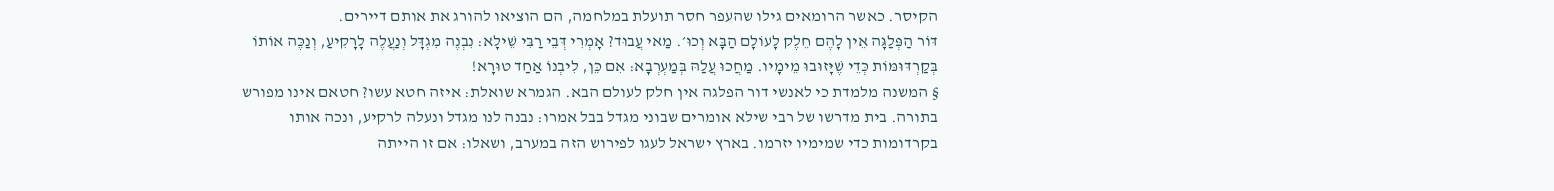הקיסר. כאשר הרומאים גילו שהעפר חסר תועלת במלחמה, הם הוציאו להורג את אותם דיירים.
דּוֹר הַפְּלַגָּה אֵין לָהֶם חֵלֶק לָעוֹלָם הַבָּא וְכוּ׳. מַאי עֲבוּד? אָמְרִי דְּבֵי רַבִּי שֵׁילָא: נִבְנֶה מִגְדָּל וְנַעֲלֶה לָרָקִיעַ, וְנַכֶּה אוֹתוֹ בְּקַרְדּוּמּוֹת כְּדֵי שֶׁיָּזוּבוּ מֵימָיו. מַחֲכוּ עֲלַהּ בְּמַעְרְבָא: אִם כֵּן, לִיבְנוֹ אַחַד טוּרָא!
§ המשנה מלמדת כי לאנשי דור הפלגה אין חלק לעולם הבא. הגמרא שואלת: איזה חטא עשו? חטאם אינו מפורש בתורה. בית מדרשו של רבי שילא אומרים שבוני מגדל בבל אמרו: נבנה לנו מגדל ונעלה לרקיע, ונכה אותו בקרדומות כדי שמימיו יזרמו. בארץ ישראל לעגו לפירוש הזה במערב, ושאלו: אם זו הייתה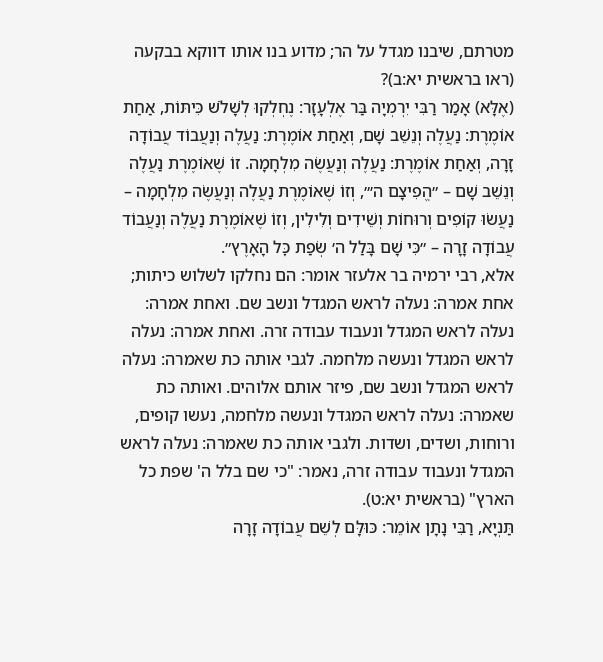מטרתם, שיבנו מגדל על הר; מדוע בנו אותו דווקא בבקעה (ראו בראשית יא:ב)?
(אֶלָּא) אָמַר רַבִּי יִרְמְיָה בַּר אֶלְעָזָר: נֶחְלְקוּ לְשָׁלֹשׁ כִּיתּוֹת, אַחַת אוֹמֶרֶת: נַעֲלֶה וְנֵשֵׁב שָׁם, וְאַחַת אוֹמֶרֶת: נַעֲלֶה וְנַעֲבוֹד עֲבוֹדָה זָרָה, וְאַחַת אוֹמֶרֶת: נַעֲלֶה וְנַעֲשֶׂה מִלְחָמָה. זוֹ שֶׁאוֹמֶרֶת נַעֲלֶה וְנֵשֵׁב שָׁם – ״הֱפִיצָם ה׳״, וְזוֹ שֶׁאוֹמֶרֶת נַעֲלֶה וְנַעֲשֶׂה מִלְחָמָה – נַעֲשׂוּ קוֹפִים וְרוּחוֹת וְשֵׁידִים וְלִילִין, וְזוֹ שֶׁאוֹמֶרֶת נַעֲלֶה וְנַעֲבוֹד עֲבוֹדָה זָרָה – ״כִּי שָׁם בָּלַל ה׳ שְׂפַת כׇּל הָאָרֶץ״.
אלא, רבי ירמיה בר אלעזר אומר: הם נחלקו לשלוש כיתות; אחת אמרה: נעלה לראש המגדל ונשב שם. ואחת אמרה: נעלה לראש המגדל ונעבוד עבודה זרה. ואחת אמרה: נעלה לראש המגדל ונעשה מלחמה. לגבי אותה כת שאמרה: נעלה לראש המגדל ונשב שם, פיזר אותם אלוהים. ואותה כת שאמרה: נעלה לראש המגדל ונעשה מלחמה, נעשו קופים, ורוחות, ושדים, ושדות. ולגבי אותה כת שאמרה: נעלה לראש המגדל ונעבוד עבודה זרה, נאמר: "כי שם בלל ה' שפת כל הארץ" (בראשית יא:ט).
תַּנְיָא, רַבִּי נָתָן אוֹמֵר: כּוּלָּם לְשֵׁם עֲבוֹדָה זָרָה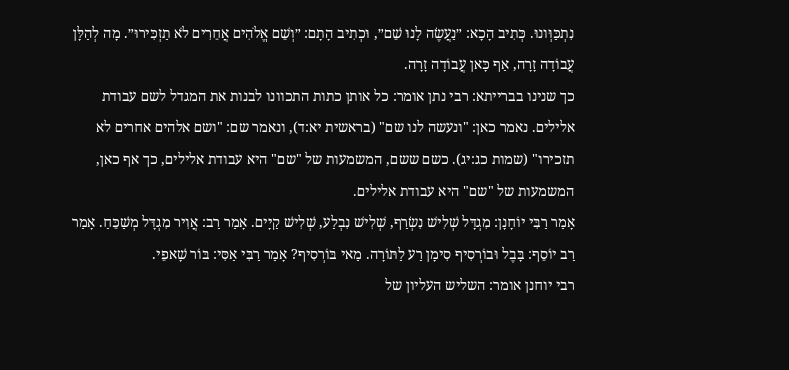נִתְכַּוְּונוּ. כְּתִיב הָכָא: ״נַעֲשֶׂה לָנוּ שֵׁם״, וּכְתִיב הָתָם: ״וְשֵׁם אֱלֹהִים אֲחֵרִים לֹא תַזְכִּירוּ״. מָה לְהַלָּן עֲבוֹדָה זָרָה, אַף כָּאן עֲבוֹדָה זָרָה.
כך שנינו בברייתא: רבי נתן אומר: כל אותן כתות התכוונו לבנות את המגדל לשם עבודת אלילים. נאמר כאן: "ונעשה לנו שם" (בראשית יא:ד), ונאמר שם: "ושם אלהים אחרים לא תזכירו" (שמות כג:יג). כשם ששם, המשמעות של "שם" היא עבודת אלילים, כך אף כאן, המשמעות של "שם" היא עבודת אלילים.
אָמַר רַבִּי יוֹחָנָן: מִגְדָּל שְׁלִישׁ נִשְׂרַף, שְׁלִישׁ נִבְלַע, שְׁלִישׁ קַיָּים. אָמַר רַב: אֲוִיר מִגְדָּל מְשַׁכֵּחַ. אָמַר רַב יוֹסֵף: בָּבֶל וּבוֹרְסִיף סִימָן רַע לַתּוֹרָה. מַאי בּוֹרְסִיף? אָמַר רַבִּי אַסִּי: בּוֹר שָׁאפֵי.
רבי יוחנן אומר: השליש העליון של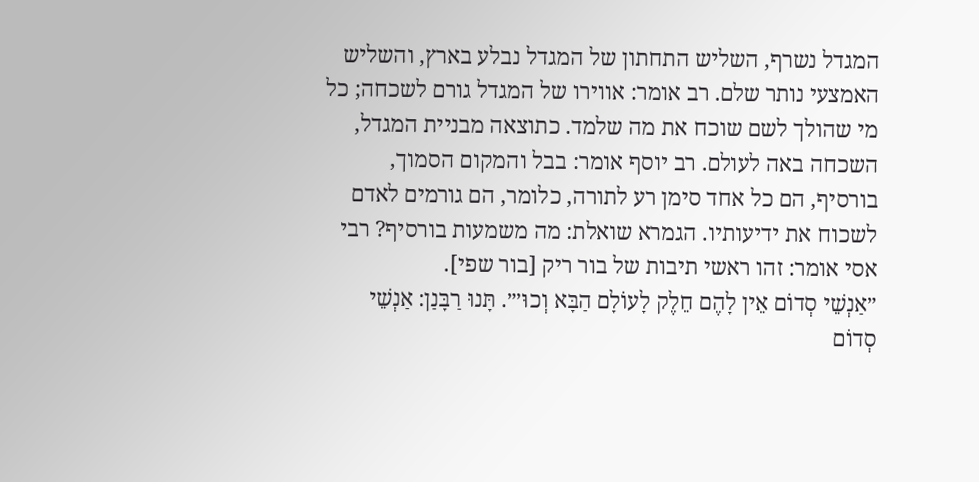המגדל נשרף, השליש התחתון של המגדל נבלע בארץ, והשליש האמצעי נותר שלם. רב אומר: אווירו של המגדל גורם לשכחה; כל מי שהולך לשם שוכח את מה שלמד. כתוצאה מבניית המגדל, השכחה באה לעולם. רב יוסף אומר: בבל והמקום הסמוך, בורסיף, הם כל אחד סימן רע לתורה, כלומר, הם גורמים לאדם לשכוח את ידיעותיו. הגמרא שואלת: מה משמעות בורסיף? רבי אסי אומר: זהו ראשי תיבות של בור ריק [בור שפי].
״אַנְשֵׁי סְדוֹם אֵין לָהֶם חֵלֶק לָעוֹלָם הַבָּא וְכוּ׳״. תָּנוּ רַבָּנַן: אַנְשֵׁי סְדוֹם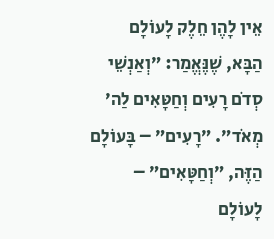אֵין לָהֶן חֵלֶק לָעוֹלָם הַבָּא, שֶׁנֶּאֱמַר: ״וְאַנְשֵׁי סְדֹם רָעִים וְחַטָּאִים לַה׳ מְאֹד״. ״רָעִים״ – בָּעוֹלָם הַזֶּה, ״וְחַטָּאִים״ – לָעוֹלָם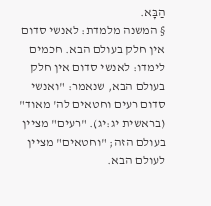הַבָּא.
§ המשנה מלמדת: לאנשי סדום אין חלק בעולם הבא. חכמים לימדו: לאנשי סדום אין חלק בעולם הבא, שנאמר: "ואנשי סדום רעים וחטאים לה' מאוד" (בראשית יג:יג). "רעים" מציין בעולם הזה; "וחטאים" מציין לעולם הבא.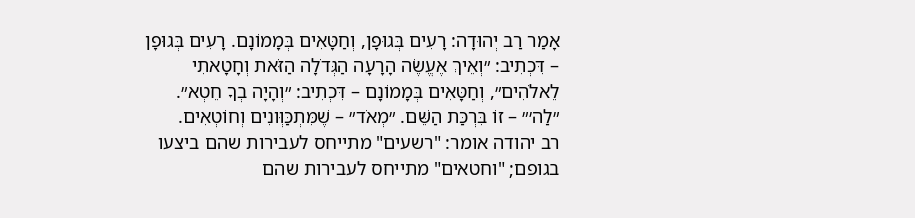אָמַר רַב יְהוּדָה: רָעִים בְּגוּפָן, וְחַטָּאִים בְּמָמוֹנָם. רָעִים בְּגוּפָן – דִּכְתִיב: ״וְאֵיךְ אֶעֱשֶׂה הָרָעָה הַגְּדֹלָה הַזֹּאת וְחָטָאתִי לֵאלֹהִים״, וְחַטָּאִים בְּמָמוֹנָם – דִּכְתִיב: ״וְהָיָה בְךָ חֵטְא״. ״לַה׳״ – זוֹ בִּרְכַּת הַשֵּׁם. ״מְאֹד״ – שֶׁמִּתְכַּוְּונִים וְחוֹטְאִים.
רב יהודה אומר: "רשעים" מתייחס לעבירות שהם ביצעו בגופם; "וחטאים" מתייחס לעבירות שהם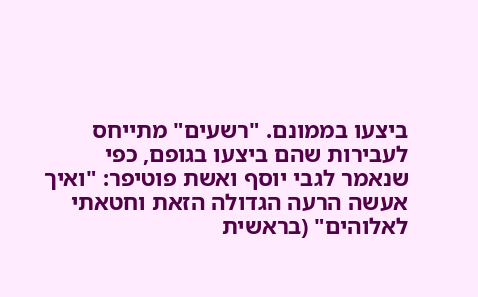ביצעו בממונם. "רשעים" מתייחס לעבירות שהם ביצעו בגופם, כפי שנאמר לגבי יוסף ואשת פוטיפר: "ואיך אעשה הרעה הגדולה הזאת וחטאתי לאלוהים" (בראשית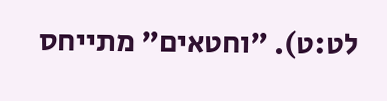לט:ט). "וחטאים" מתייחס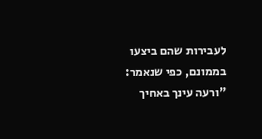לעבירות שהם ביצעו בממונם, כפי שנאמר: "ורעה עינך באחיך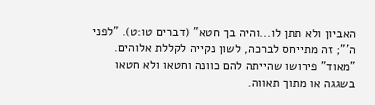האביון ולא תתן לו...והיה בך חטא" (דברים טו:ט). "לפני ה'"; זה מתייחס לברכה, לשון נקייה לקללת אלוהים. "מאוד" פירושו שהייתה להם כוונה וחטאו ולא חטאו בשגגה או מתוך תאווה.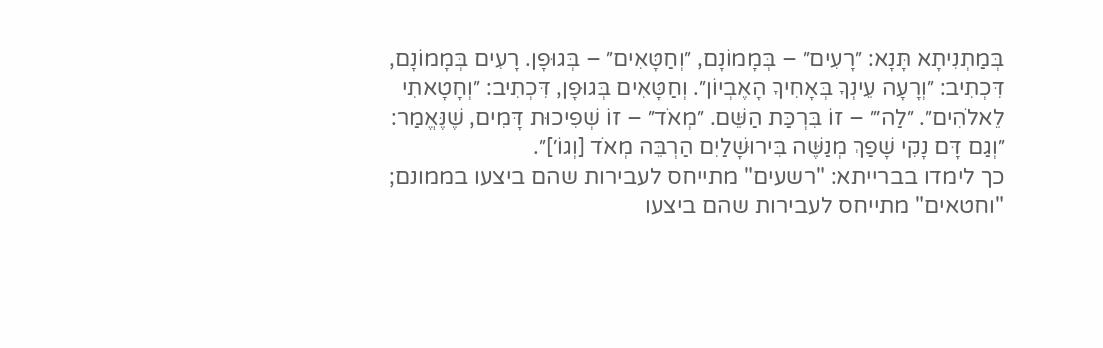בְּמַתְנִיתָא תָּנָא: ״רָעִים״ – בְּמָמוֹנָם, ״וְחַטָּאִים״ – בְּגוּפָן. רָעִים בְּמָמוֹנָם, דִּכְתִיב: ״וְרָעָה עֵינְךָ בְּאָחִיךָ הָאֶבְיוֹן״. וְחַטָּאִים בְּגוּפָן, דִּכְתִיב: ״וְחָטָאתִי לֵאלֹהִים״. ״לַה׳״ – זוֹ בִּרְכַּת הַשֵּׁם. ״מְאֹד״ – זוֹ שְׁפִיכוּת דָּמִים, שֶׁנֶּאֱמַר: ״וְגַם דָּם נָקִי שָׁפַךְ מְנַשֶּׁה בִּירוּשָׁלַיִם הַרְבֵּה מְאֹד [וְגוֹ׳]״.
כך לימדו בברייתא: "רשעים" מתייחס לעבירות שהם ביצעו בממונם; "וחטאים" מתייחס לעבירות שהם ביצעו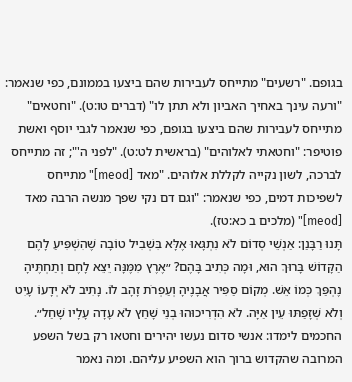בגופם. "רשעים" מתייחס לעבירות שהם ביצעו בממונם, כפי שנאמר: "ורעה עינך באחיך האביון ולא תתן לו" (דברים טו:ט). "וחטאים" מתייחס לעבירות שהם ביצעו בגופם, כפי שנאמר לגבי יוסף ואשת פוטיפר: "וחטאתי לאלוהים" (בראשית לט:ט). "לפני ה'"; זה מתייחס לברכה, לשון נקייה לקללת אלוהים. "מאד [meod]" מתייחס לשפיכות דמים, כפי שנאמר: "וגם דם נקי שפך מנשה הרבה מאד [meod]" (מלכים ב כא:טז).
תָּנוּ רַבָּנַן: אַנְשֵׁי סְדוֹם לֹא נִתְגָּאוּ אֶלָּא בִּשְׁבִיל טוֹבָה שֶׁהִשְׁפִּיעַ לָהֶם הַקָּדוֹשׁ בָּרוּךְ הוּא, וּמָה כְּתִיב בָּהֶם? ״אֶרֶץ מִמֶּנָּה יֵצֵא לָחֶם וְתַחְתֶּיהָ נֶהְפַּךְ כְּמוֹ אֵשׁ. מְקוֹם סַפִּיר אֲבָנֶיהָ וְעַפְרֹת זָהָב לוֹ. נָתִיב לֹא יְדָעוֹ עָיִט וְלֹא שְׁזָפַתּוּ עֵין אַיָּה. לֹא הִדְרִיכוּהוּ בְנֵי שָׁחַץ לֹא עָדָה עָלָיו שָׁחַל״.
החכמים לימדו: אנשי סדום נעשו יהירים וחטאו רק בשל השפע המרובה שהקדוש ברוך הוא השפיע עליהם. ומה נאמר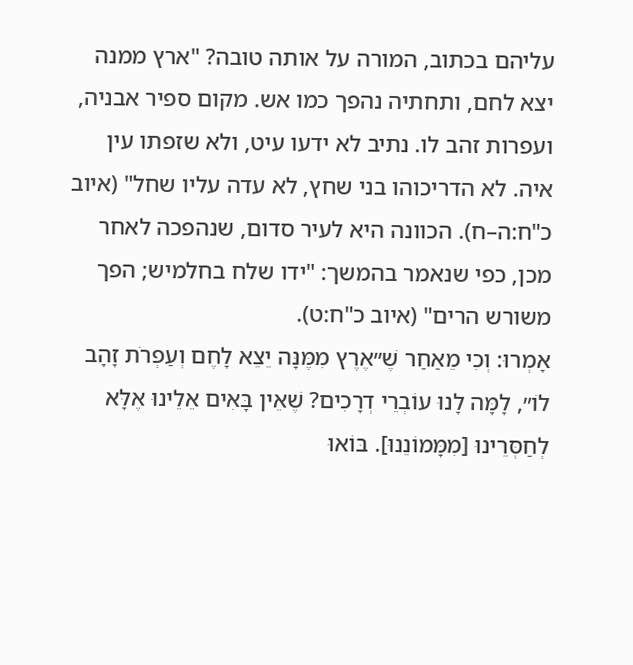עליהם בכתוב, המורה על אותה טובה? "ארץ ממנה יצא לחם, ותחתיה נהפך כמו אש. מקום ספיר אבניה, ועפרות זהב לו. נתיב לא ידעו עיט, ולא שזפתו עין איה. לא הדריכוהו בני שחץ, לא עדה עליו שחל" (איוב כ"ח:ה–ח). הכוונה היא לעיר סדום, שנהפכה לאחר מכן, כפי שנאמר בהמשך: "ידו שלח בחלמיש; הפך משורש הרים" (איוב כ"ח:ט).
אָמְרוּ: וְכִי מֵאַחַר שֶׁ״אֶרֶץ מִמֶּנָּה יֵצֵא לָחֶם וְעַפְרֹת זָהָב לוֹ״, לָמָּה לָנוּ עוֹבְרֵי דְרָכִים? שֶׁאֵין בָּאִים אֵלֵינוּ אֶלָּא לְחַסְּרֵינוּ [מִמָּמוֹנֵנוּ]. בּוֹאוּ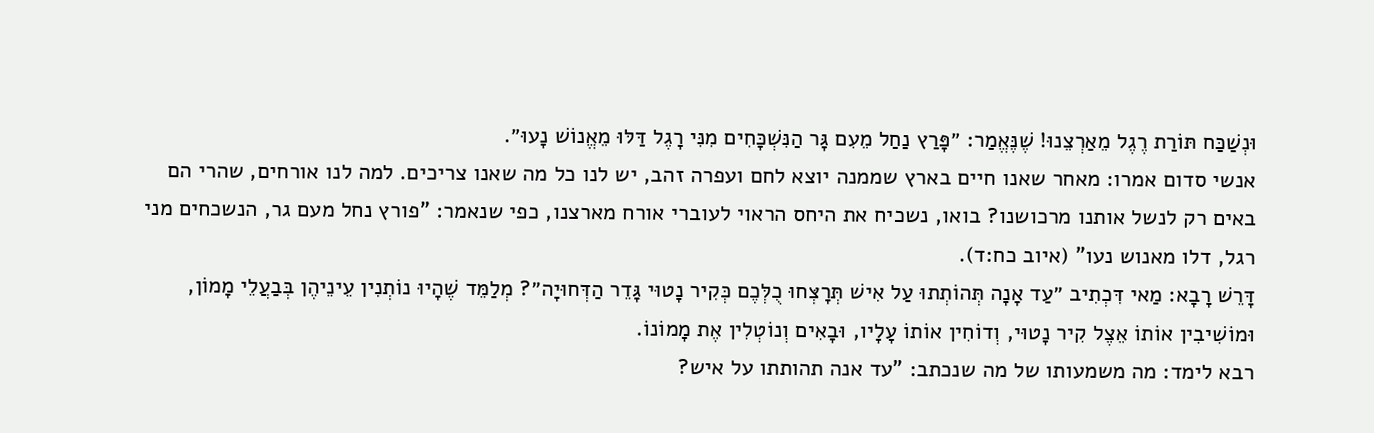וּנְשַׁכַּח תּוֹרַת רֶגֶל מֵאַרְצֵנוּ! שֶׁנֶּאֱמַר: ״פָּרַץ נַחַל מֵעִם גָּר הַנִּשְׁכָּחִים מִנִּי רָגֶל דַּלּוּ מֵאֱנוֹשׁ נָעוּ״.
אנשי סדום אמרו: מאחר שאנו חיים בארץ שממנה יוצא לחם ועפרה זהב, יש לנו כל מה שאנו צריכים. למה לנו אורחים, שהרי הם באים רק לנשל אותנו מרכושנו? בואו, נשכיח את היחס הראוי לעוברי אורח מארצנו, כפי שנאמר: "פורץ נחל מעם גר, הנשכחים מני רגל, דלו מאנוש נעו" (איוב כח:ד).
דָּרֵשׁ רָבָא: מַאי דִּכְתִיב ״עַד אָנָה תְּהוֹתְתוּ עַל אִישׁ תְּרׇצְּחוּ כֻלְּכֶם כְּקִיר נָטוּי גָּדֵר הַדְּחוּיָה״? מְלַמֵּד שֶׁהָיוּ נוֹתְנִין עֵינֵיהֶן בְּבַעֲלֵי מָמוֹן, וּמוֹשִׁיבִין אוֹתוֹ אֵצֶל קִיר נָטוּי, וְדוֹחִין אוֹתוֹ עָלָיו, וּבָאִים וְנוֹטְלִין אֶת מָמוֹנוֹ.
רבא לימד: מה משמעותו של מה שנכתב: "עד אנה תהותתו על איש?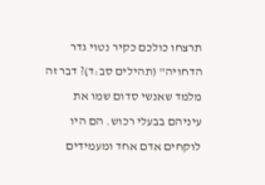תרצחו כולכם כקיר נטוי גדר הדחויה" (תהילים סב:ד)? דבר זה מלמד שאנשי סדום שמו את עיניהם בבעלי רכוש. הם היו לוקחים אדם אחד ומעמידים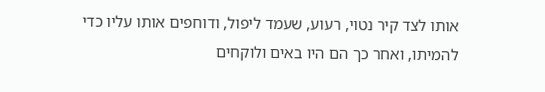אותו לצד קיר נטוי, רעוע, שעמד ליפול, ודוחפים אותו עליו כדי להמיתו, ואחר כך הם היו באים ולוקחים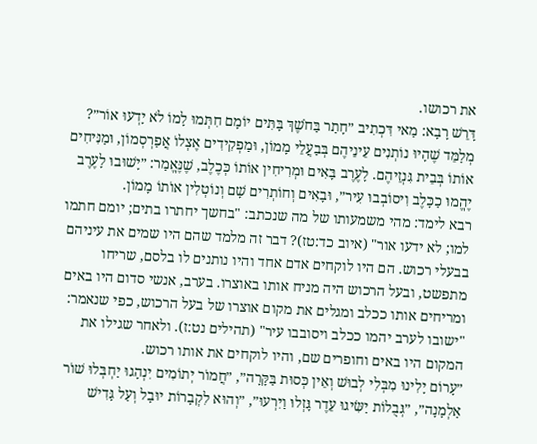את רכושו.
דָּרֵשׁ רָבָא: מַאי דִּכְתִיב ״חָתַר בַּחֹשֶׁךְ בָּתִּים יוֹמָם חִתְּמוּ לָמוֹ לֹא יָדְעוּ אוֹר״? מְלַמֵּד שֶׁהָיוּ נוֹתְנִים עֵינֵיהֶם בְּבַעֲלֵי מָמוֹן, וּמַפְקִידִים אֶצְלוֹ אֲפַרְסְמוֹן, וּמַנִּיחִים אוֹתוֹ בְּבֵית גִּנְזֵיהֶם. לָעֶרֶב בָּאִים וּמְרִיחִין אוֹתוֹ כְּכֶלֶב, שֶׁנֶּאֱמַר: ״יָשׁוּבוּ לָעֶרֶב יֶהֱמוּ כַכָּלֶב וִיסוֹבְבוּ עִיר״, וּבָאִים וְחוֹתְרִים שָׁם וְנוֹטְלִין אוֹתוֹ מָמוֹן.
רבא לימד: מהי משמעותו של מה שנכתב: "בחשך יחתרו בתים; יומם חתמו למו; לא ידעו אור" (איוב כד:טז)? דבר זה מלמד שהם היו שמים את עיניהם בבעלי רכוש. הם היו לוקחים אדם אחד והיו נותנים לו בלסם, שריחו מתפשט, ובעל הרכוש היה מניח אותו באוצרו. בערב, אנשי סדום היו באים ומריחים אותו ככלב ומגלים את מקום אוצרו של בעל הרכוש, כפי שנאמר: "ישובו לערב יהמו ככלב ויסובבו עיר" (תהילים נט:ז). ולאחר שגילו את המקום היו באים וחופרים שם, והיו לוקחים את אותו רכוש.
״עָרוֹם יָלִינוּ מִבְּלִי לְבוּשׁ וְאֵין כְּסוּת בַּקָּרָה״, ״חֲמוֹר יְתוֹמִים יִנְהָגוּ יַחְבְּלוּ שׁוֹר אַלְמָנָה״, ״גְּבֻלוֹת יַשִּׂיגוּ עֵדֶר גָּזְלוּ וַיִּרְעוּ״, ״וְהוּא לִקְבָרוֹת יוּבָל וְעַל גָּדִישׁ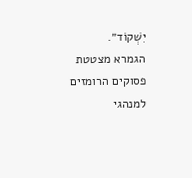יִשְׁקוֹד״.
הגמרא מצטטת פסוקים הרומזים למנהגי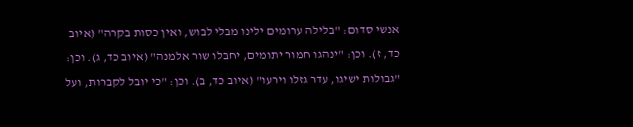אנשי סדום: "בלילה ערומים ילינו מבלי לבוש, ואין כסות בקרה" (איוב כד, ז). וכן: "ינהגו חמור יתומים, יחבלו שור אלמנה" (איוב כד, ג). וכן: "גבולות ישיגו, עדר גזלו וירעו" (איוב כד, ב). וכן: "כי יובל לקברות, ועל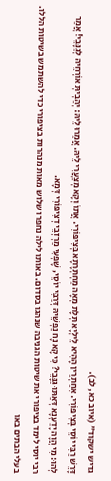גדיש ישקוד" (איוב כא, לב).
דָּרֵשׁ רַבִּי יוֹסֵי בְּצִיפּוֹרִי. אִחַתְרַין הָהִיא לֵילְיָא תְּלָת מְאָה מַחְתְּרָתָא בְּצִיפּוֹרִי. אֲתוֹ וְקָא מְצַעֲרִי לֵיהּ. אֲמַרוּ לֵיהּ: יְהַבְיתְּ אוֹרְחֵיהּ לְגַנָּבֵי! אֲמַר לְהוּ: מִי הֲוָה יָדַעְנָא דְּאַתּוּ גַּנָּבֵי? כִּי קָא נָח נַפְשֵׁיהּ דְּרַבִּי יוֹסֵי, שָׁפְעִי מַרְזְבֵי דְצִיפּוֹרִי דְּמָא.
רבי יוסי לימד בציפורי את שיטות הגניבה שנהגו בסדום. באותו לילה נחפרו שלוש מאות מנהרות בציפורי כדי להשתמש בשיטות הללו. בעלי הבתים באו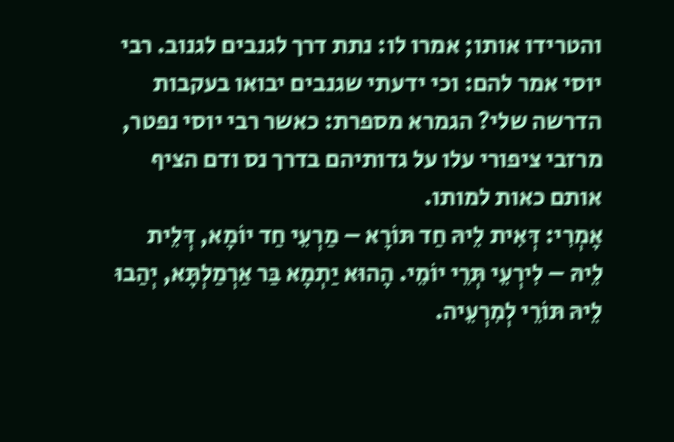והטרידו אותו; אמרו לו: נתת דרך לגנבים לגנוב. רבי יוסי אמר להם: וכי ידעתי שגנבים יבואו בעקבות הדרשה שלי? הגמרא מספרת: כאשר רבי יוסי נפטר, מרזבי ציפורי עלו על גדותיהם בדרך נס ודם הציף אותם כאות למותו.
אָמְרִי: דְּאִית לֵיהּ חַד תּוֹרָא – מַרְעֵי חַד יוֹמָא, דְּלֵית לֵיהּ – לִירְעֵי תְּרֵי יוֹמֵי. הָהוּא יַתְמָא בַּר אַרְמַלְתָּא, יְהַבוּ לֵיהּ תּוֹרֵי לְמִרְעֵיה.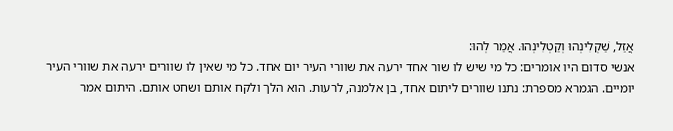אֲזַל, שַׁקְלִינְהוּ וְקַטְלִינְהוּ. אֲמַר לְהוּ:
אנשי סדום היו אומרים: כל מי שיש לו שור אחד ירעה את שוורי העיר יום אחד. כל מי שאין לו שוורים ירעה את שוורי העיר יומיים. הגמרא מספרת: נתנו שוורים ליתום אחד, בן אלמנה, לרעות. הוא הלך ולקח אותם ושחט אותם. היתום אמר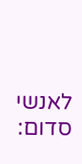לאנשי סדום: